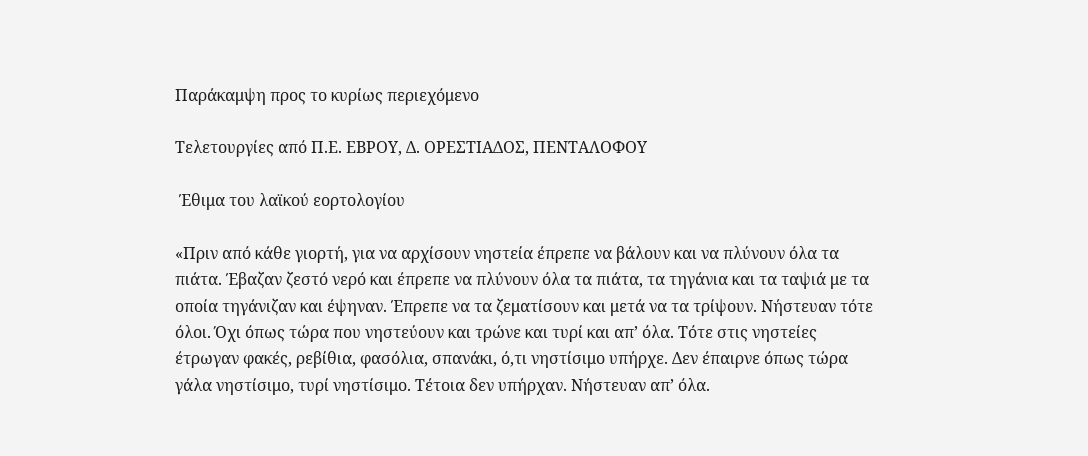Παράκαμψη προς το κυρίως περιεχόμενο

Τελετουργίες από Π.Ε. ΕΒΡΟΥ, Δ. ΟΡΕΣΤΙΑΔΟΣ, ΠΕΝΤΑΛΟΦΟΥ

 Έθιμα του λαϊκού εορτολογίου

«Πριν από κάθε γιορτή, για να αρχίσουν νηστεία έπρεπε να βάλουν και να πλύνουν όλα τα πιάτα. Έβαζαν ζεστό νερό και έπρεπε να πλύνουν όλα τα πιάτα, τα τηγάνια και τα ταψιά με τα οποία τηγάνιζαν και έψηναν. Έπρεπε να τα ζεματίσουν και μετά να τα τρίψουν. Νήστευαν τότε όλοι. Όχι όπως τώρα που νηστεύουν και τρώνε και τυρί και απ’ όλα. Τότε στις νηστείες έτρωγαν φακές, ρεβίθια, φασόλια, σπανάκι, ό,τι νηστίσιμο υπήρχε. Δεν έπαιρνε όπως τώρα γάλα νηστίσιμο, τυρί νηστίσιμο. Τέτοια δεν υπήρχαν. Νήστευαν απ’ όλα.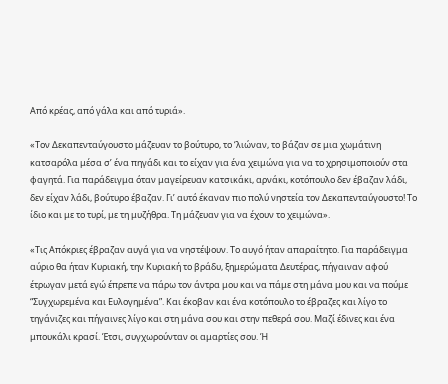Από κρέας, από γάλα και από τυριά».

«Τον Δεκαπενταύγουστο μάζευαν το βούτυρο, το ‘λιώναν, το βάζαν σε μια χωμάτινη κατσαρόλα μέσα σ’ ένα πηγάδι και το είχαν για ένα χειμώνα για να το χρησιμοποιούν στα φαγητά. Για παράδειγμα όταν μαγείρευαν κατσικάκι, αρνάκι, κοτόπουλο δεν έβαζαν λάδι, δεν είχαν λάδι, βούτυρο έβαζαν. Γι’ αυτό έκαναν πιο πολύ νηστεία τον Δεκαπενταύγουστο! Το ίδιο και με το τυρί, με τη μυζήθρα. Τη μάζευαν για να έχουν το χειμώνα».

«Τις Απόκριες έβραζαν αυγά για να νηστέψουν. Το αυγό ήταν απαραίτητο. Για παράδειγμα αύριο θα ήταν Κυριακή, την Κυριακή το βράδυ, ξημερώματα Δευτέρας, πήγαιναν αφού έτρωγαν μετά εγώ έπρεπε να πάρω τον άντρα μου και να πάμε στη μάνα μου και να πούμε “Συγχωρεμένα και Ευλογημένα”. Και έκοβαν και ένα κοτόπουλο το έβραζες και λίγο το τηγάνιζες και πήγαινες λίγο και στη μάνα σου και στην πεθερά σου. Μαζί έδινες και ένα μπουκάλι κρασί. Έτσι, συγχωρούνταν οι αμαρτίες σου. Ή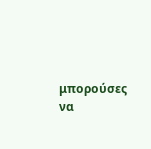μπορούσες να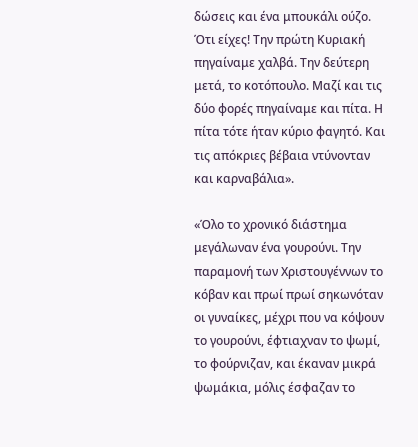δώσεις και ένα μπουκάλι ούζο. Ότι είχες! Την πρώτη Κυριακή πηγαίναμε χαλβά. Την δεύτερη μετά, το κοτόπουλο. Μαζί και τις δύο φορές πηγαίναμε και πίτα. Η πίτα τότε ήταν κύριο φαγητό. Και τις απόκριες βέβαια ντύνονταν και καρναβάλια».

«Όλο το χρονικό διάστημα μεγάλωναν ένα γουρούνι. Την παραμονή των Χριστουγέννων το κόβαν και πρωί πρωί σηκωνόταν οι γυναίκες, μέχρι που να κόψουν το γουρούνι, έφτιαχναν το ψωμί, το φούρνιζαν, και έκαναν μικρά ψωμάκια, μόλις έσφαζαν το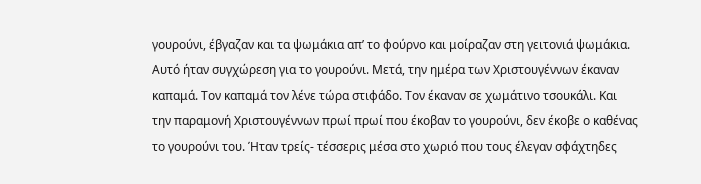γουρούνι, έβγαζαν και τα ψωμάκια απ’ το φούρνο και μοίραζαν στη γειτονιά ψωμάκια. Αυτό ήταν συγχώρεση για το γουρούνι. Μετά, την ημέρα των Χριστουγέννων έκαναν καπαμά. Τον καπαμά τον λένε τώρα στιφάδο. Τον έκαναν σε χωμάτινο τσουκάλι. Και την παραμονή Χριστουγέννων πρωί πρωί που έκοβαν το γουρούνι, δεν έκοβε ο καθένας το γουρούνι του. Ήταν τρείς- τέσσερις μέσα στο χωριό που τους έλεγαν σφάχτηδες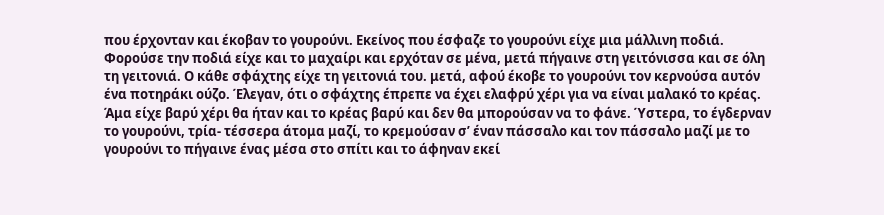που έρχονταν και έκοβαν το γουρούνι. Εκείνος που έσφαζε το γουρούνι είχε μια μάλλινη ποδιά. Φορούσε την ποδιά είχε και το μαχαίρι και ερχόταν σε μένα, μετά πήγαινε στη γειτόνισσα και σε όλη τη γειτονιά. Ο κάθε σφάχτης είχε τη γειτονιά του. μετά, αφού έκοβε το γουρούνι τον κερνούσα αυτόν ένα ποτηράκι ούζο. Έλεγαν, ότι ο σφάχτης έπρεπε να έχει ελαφρύ χέρι για να είναι μαλακό το κρέας. Άμα είχε βαρύ χέρι θα ήταν και το κρέας βαρύ και δεν θα μπορούσαν να το φάνε. Ύστερα, το έγδερναν το γουρούνι, τρία- τέσσερα άτομα μαζί, το κρεμούσαν σ’ έναν πάσσαλο και τον πάσσαλο μαζί με το γουρούνι το πήγαινε ένας μέσα στο σπίτι και το άφηναν εκεί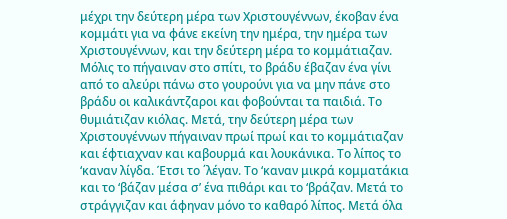μέχρι την δεύτερη μέρα των Χριστουγέννων, έκοβαν ένα κομμάτι για να φάνε εκείνη την ημέρα, την ημέρα των Χριστουγέννων, και την δεύτερη μέρα το κομμάτιαζαν. Μόλις το πήγαιναν στο σπίτι, το βράδυ έβαζαν ένα γίνι από το αλεύρι πάνω στο γουρούνι για να μην πάνε στο βράδυ οι καλικάντζαροι και φοβούνται τα παιδιά. Το θυμιάτιζαν κιόλας. Μετά, την δεύτερη μέρα των Χριστουγέννων πήγαιναν πρωί πρωί και το κομμάτιαζαν και έφτιαχναν και καβουρμά και λουκάνικα. Το λίπος το ‘καναν λίγδα. Έτσι το ΄λέγαν. Το ‘καναν μικρά κομματάκια και το ‘βάζαν μέσα σ’ ένα πιθάρι και το ‘βράζαν. Μετά το στράγγιζαν και άφηναν μόνο το καθαρό λίπος. Μετά όλα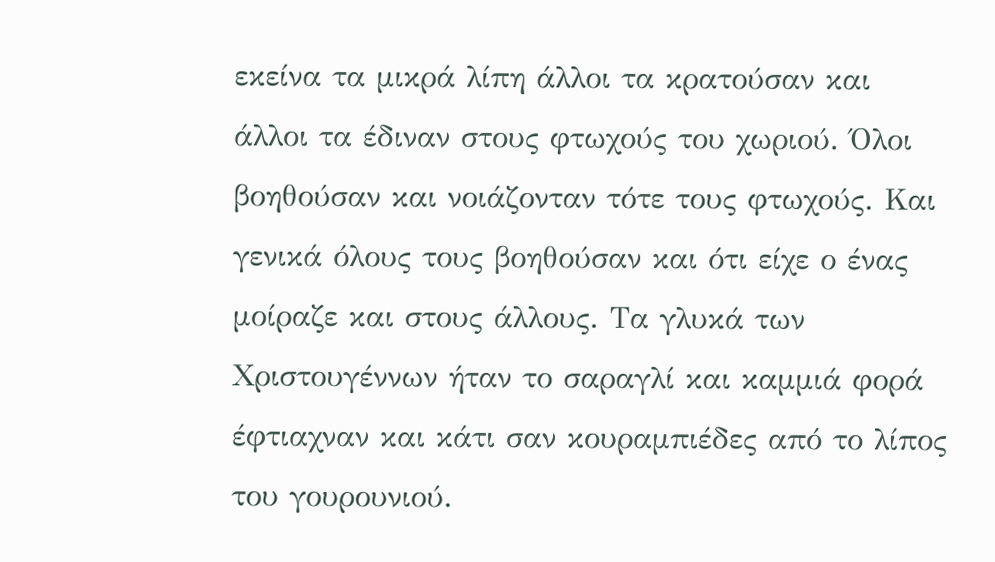εκείνα τα μικρά λίπη άλλοι τα κρατούσαν και άλλοι τα έδιναν στους φτωχούς του χωριού. Όλοι βοηθούσαν και νοιάζονταν τότε τους φτωχούς. Και γενικά όλους τους βοηθούσαν και ότι είχε ο ένας μοίραζε και στους άλλους. Τα γλυκά των Χριστουγέννων ήταν το σαραγλί και καμμιά φορά έφτιαχναν και κάτι σαν κουραμπιέδες από το λίπος του γουρουνιού.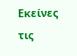Εκείνες τις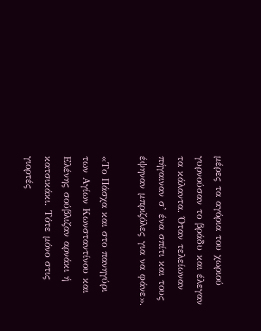μέρες τα αγόρια του χωριού γυρνούσαν το βράδυ και έλεγαν τα κάλαντα. Όταν τελείωναν πήγαιναν σ’ ένα σπίτι και τους έψηναν μπριζόλες για να φάνε».

«Το Πάσχα και στο πανηγύρι των Αγίων Κωνσταντίνου και Ελένης σούβλιζαν αρνάκι ή κατσικάκι. Τότε μόνο στις γιορτές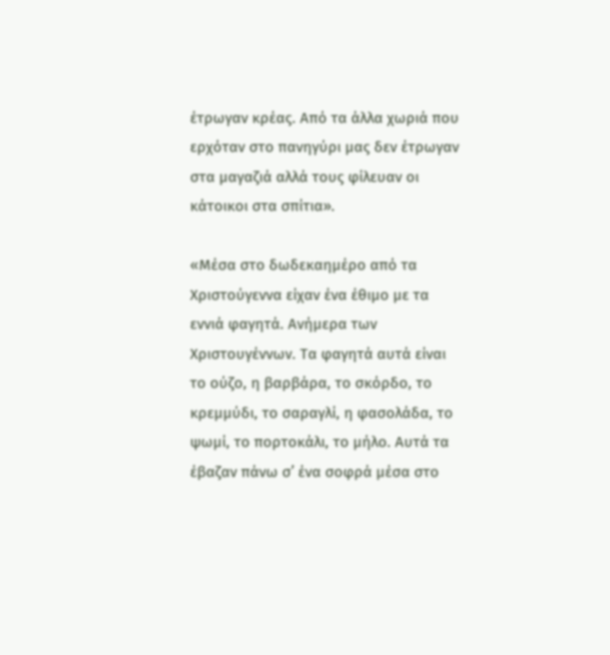έτρωγαν κρέας. Από τα άλλα χωριά που ερχόταν στο πανηγύρι μας δεν έτρωγαν στα μαγαζιά αλλά τους φίλευαν οι κάτοικοι στα σπίτια».

«Μέσα στο δωδεκαημέρο από τα Χριστούγεννα είχαν ένα έθιμο με τα εννιά φαγητά. Ανήμερα των Χριστουγέννων. Τα φαγητά αυτά είναι το ούζο, η βαρβάρα, το σκόρδο, το κρεμμύδι, το σαραγλί, η φασολάδα, το ψωμί, το πορτοκάλι, το μήλο. Αυτά τα έβαζαν πάνω σ’ ένα σοφρά μέσα στο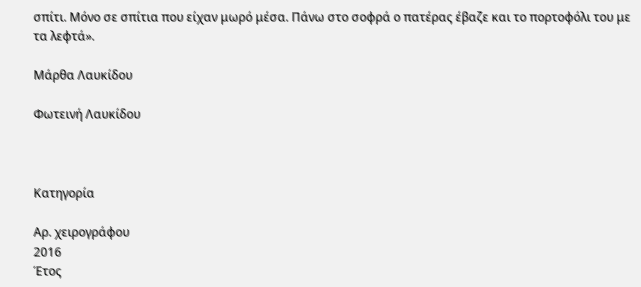σπίτι. Μόνο σε σπίτια που είχαν μωρό μέσα. Πάνω στο σοφρά ο πατέρας έβαζε και το πορτοφόλι του με τα λεφτά».

Μάρθα Λαυκίδου

Φωτεινή Λαυκίδου



Κατηγορία

Αρ. χειρογράφου
2016
Έτος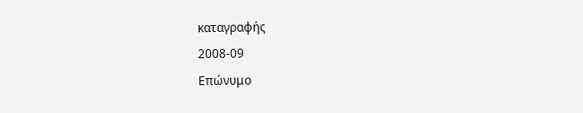καταγραφής
2008-09
Επώνυμο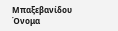Μπαξεβανίδου
Όνομα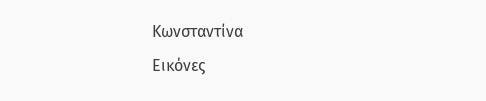Κωνσταντίνα
Εικόνες